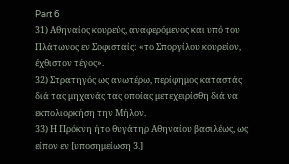Part 6
31) Αθηναίος κουρεύς, αναφερόμενος και υπό του Πλάτωνος εν Σοφισταίς: «το Σποργίλου κουρείον, έχθιστον τέγος».
32) Στρατηγός ως ανωτέρω, περίφημος καταστάς διά τας μηχανάς τας οποίας μετεχειρίσθη διά να εκπολιορκήση την Μήλον.
33) Η Πρόκνη ήτο θυγάτηρ Αθηναίου βασιλέως, ως είπον εν [υποσημείωση 3.]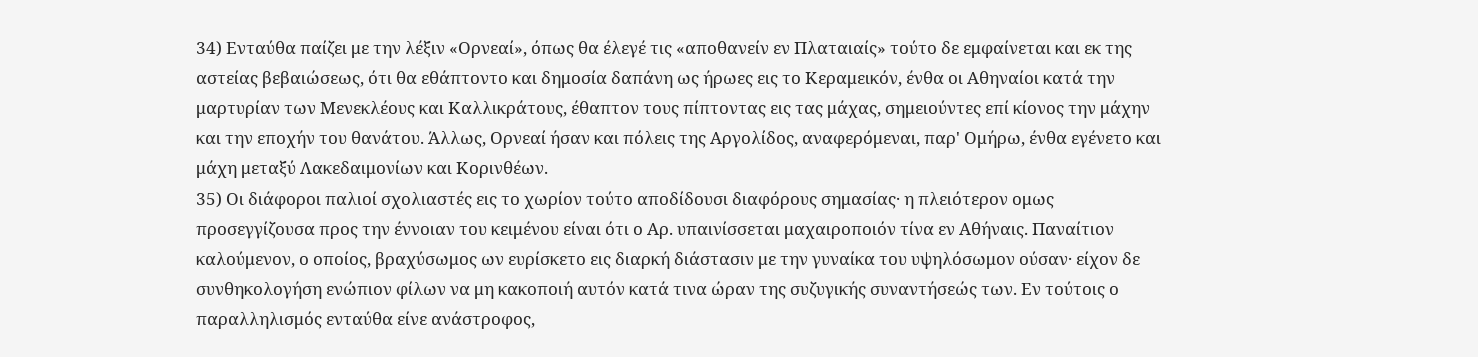34) Ενταύθα παίζει με την λέξιν «Ορνεαί», όπως θα έλεγέ τις «αποθανείν εν Πλαταιαίς» τούτο δε εμφαίνεται και εκ της αστείας βεβαιώσεως, ότι θα εθάπτοντο και δημοσία δαπάνη ως ήρωες εις το Κεραμεικόν, ένθα οι Αθηναίοι κατά την μαρτυρίαν των Μενεκλέους και Καλλικράτους, έθαπτον τους πίπτοντας εις τας μάχας, σημειούντες επί κίονος την μάχην και την εποχήν του θανάτου. Άλλως, Ορνεαί ήσαν και πόλεις της Αργολίδος, αναφερόμεναι, παρ' Ομήρω, ένθα εγένετο και μάχη μεταξύ Λακεδαιμονίων και Κορινθέων.
35) Οι διάφοροι παλιοί σχολιαστές εις το χωρίον τούτο αποδίδουσι διαφόρους σημασίας· η πλειότερον ομως προσεγγίζουσα προς την έννοιαν του κειμένου είναι ότι ο Αρ. υπαινίσσεται μαχαιροποιόν τίνα εν Αθήναις. Παναίτιον καλούμενον, ο οποίος, βραχύσωμος ων ευρίσκετο εις διαρκή διάστασιν με την γυναίκα του υψηλόσωμον ούσαν· είχον δε συνθηκολογήση ενώπιον φίλων να μη κακοποιή αυτόν κατά τινα ώραν της συζυγικής συναντήσεώς των. Εν τούτοις ο παραλληλισμός ενταύθα είνε ανάστροφος,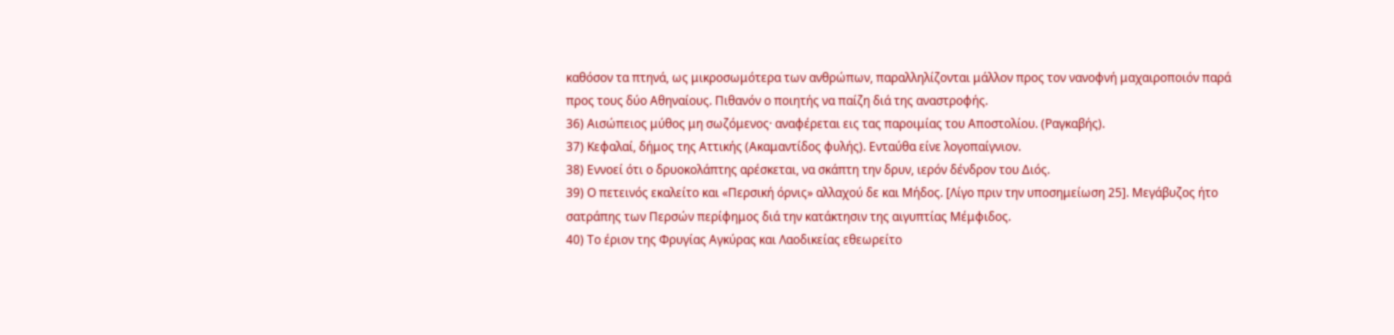καθόσον τα πτηνά, ως μικροσωμότερα των ανθρώπων, παραλληλίζονται μάλλον προς τον νανοφνή μαχαιροποιόν παρά προς τους δύο Αθηναίους. Πιθανόν ο ποιητής να παίζη διά της αναστροφής.
36) Αισώπειος μύθος μη σωζόμενος· αναφέρεται εις τας παροιμίας του Αποστολίου. (Ραγκαβής).
37) Κεφαλαί, δήμος της Αττικής (Ακαμαντίδος φυλής). Ενταύθα είνε λογοπαίγνιον.
38) Εννοεί ότι ο δρυοκολάπτης αρέσκεται, να σκάπτη την δρυν, ιερόν δένδρον του Διός.
39) Ο πετεινός εκαλείτο και «Περσική όρνις» αλλαχού δε και Μήδος. [Λίγο πριν την υποσημείωση 25]. Μεγάβυζος ήτο σατράπης των Περσών περίφημος διά την κατάκτησιν της αιγυπτίας Μέμφιδος.
40) Το έριον της Φρυγίας Αγκύρας και Λαοδικείας εθεωρείτο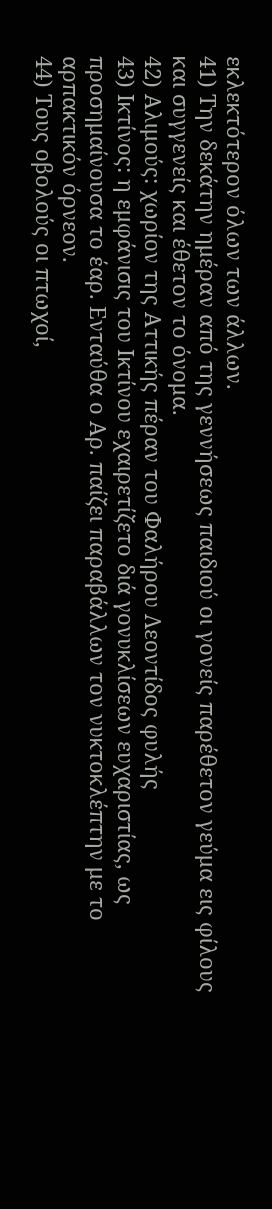εκλεκτότερον όλων των άλλων.
41) Την δεκάτην ημέραν από της γεννήσεως παιδιού οι γονείς παρέθετον γεύμα εις φίλους και συγγενείς και έθετον το όνομα.
42) Αλιμούς: χωρίον της Αττικής πέραν του Φαλήρου Λεοντίδος φυλής
43) Ικτίνος: η εμφάνισις του Ικτίνου εχαιρετίζετο διά γονυκλίσεων ευχαριστίας, ως προσημαίνουσα το έαρ. Ενταύθα ο Αρ. παίζει παραβάλλων τον νυκτοκλέπτην με το αρπακτικόν όρνεον.
44) Τους οβολούς οι πτωχοί,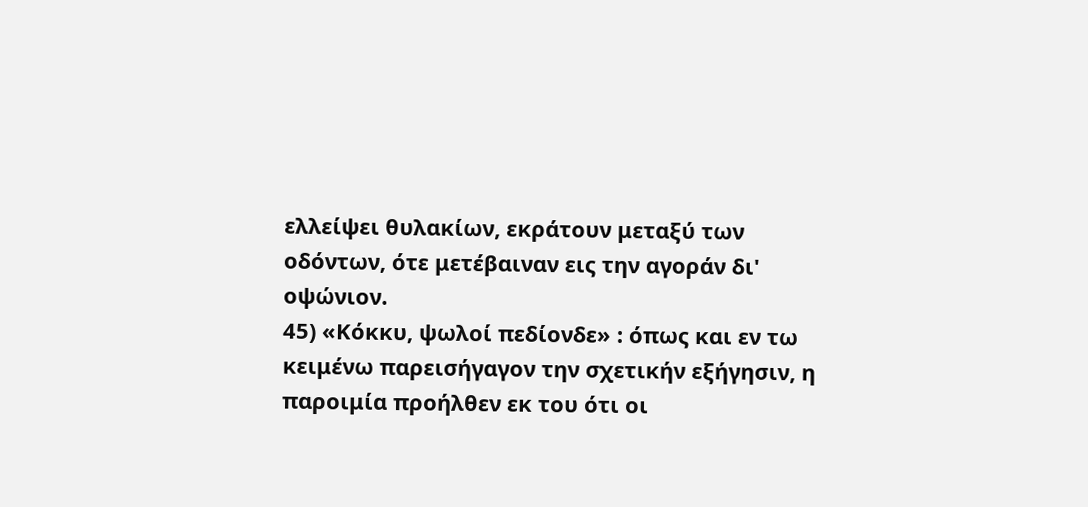ελλείψει θυλακίων, εκράτουν μεταξύ των οδόντων, ότε μετέβαιναν εις την αγοράν δι' οψώνιον.
45) «Κόκκυ, ψωλοί πεδίονδε» : όπως και εν τω κειμένω παρεισήγαγον την σχετικήν εξήγησιν, η παροιμία προήλθεν εκ του ότι οι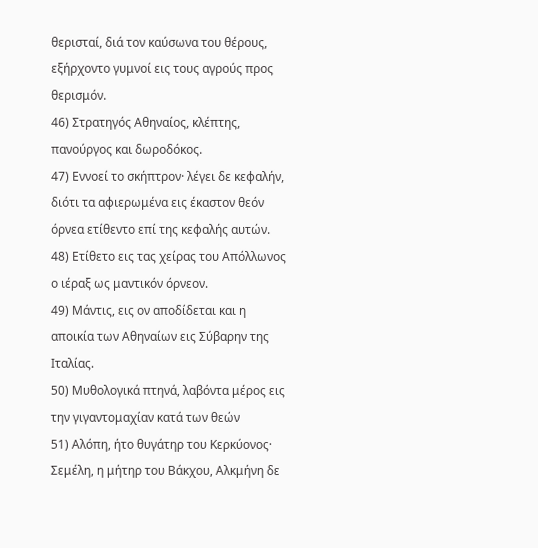θερισταί, διά τον καύσωνα του θέρους, εξήρχοντο γυμνοί εις τους αγρούς προς θερισμόν.
46) Στρατηγός Αθηναίος, κλέπτης, πανούργος και δωροδόκος.
47) Εννοεί το σκήπτρον· λέγει δε κεφαλήν, διότι τα αφιερωμένα εις έκαστον θεόν όρνεα ετίθεντο επί της κεφαλής αυτών.
48) Ετίθετο εις τας χείρας του Απόλλωνος ο ιέραξ ως μαντικόν όρνεον.
49) Μάντις, εις ον αποδίδεται και η αποικία των Αθηναίων εις Σύβαρην της Ιταλίας.
50) Μυθολογικά πτηνά, λαβόντα μέρος εις την γιγαντομαχίαν κατά των θεών
51) Αλόπη, ήτο θυγάτηρ του Κερκύονος· Σεμέλη, η μήτηρ του Βάκχου, Αλκμήνη δε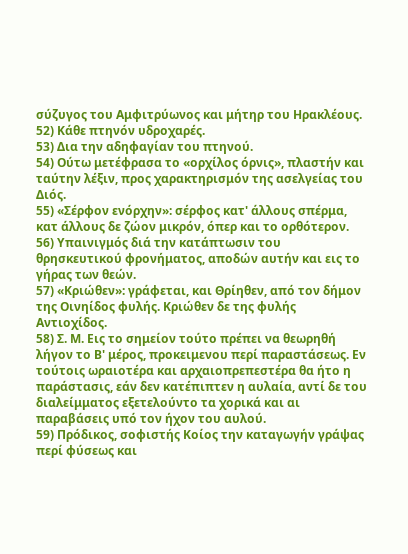σύζυγος του Αμφιτρύωνος και μήτηρ του Ηρακλέους.
52) Κάθε πτηνόν υδροχαρές.
53) Δια την αδηφαγίαν του πτηνού.
54) Ούτω μετέφρασα το «ορχίλος όρνις», πλαστήν και ταύτην λέξιν, προς χαρακτηρισμόν της ασελγείας του Διός.
55) «Σέρφον ενόρχην»: σέρφος κατ' άλλους σπέρμα, κατ άλλους δε ζώον μικρόν, όπερ και το ορθότερον.
56) Υπαινιγμός διά την κατάπτωσιν του θρησκευτικού φρονήματος, αποδών αυτήν και εις το γήρας των θεών.
57) «Κριώθεν»: γράφεται, και Θρίηθεν, από τον δήμον της Οινηίδος φυλής. Κριώθεν δε της φυλής Αντιοχίδος.
58) Σ. Μ. Εις το σημείον τούτο πρέπει να θεωρηθή λήγον το Β' μέρος, προκειμενου περί παραστάσεως. Εν τούτοις ωραιοτέρα και αρχαιοπρεπεστέρα θα ήτο η παράστασις, εάν δεν κατέπιπτεν η αυλαία, αντί δε του διαλείμματος εξετελούντο τα χορικά και αι παραβάσεις υπό τον ήχον του αυλού.
59) Πρόδικος, σοφιστής Κοίος την καταγωγήν γράψας περί φύσεως και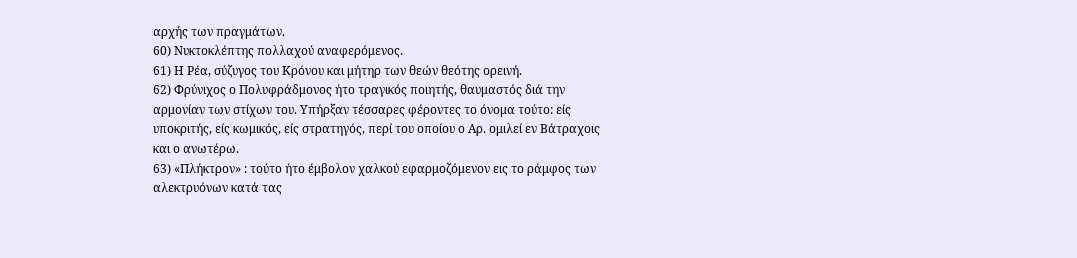αρχής των πραγμάτων.
60) Νυκτοκλέπτης πολλαχού αναφερόμενος.
61) Η Ρέα, σύζυγος του Κρόνου και μήτηρ των θεών θεότης ορεινή.
62) Φρύνιχος ο Πολυφράδμονος ήτο τραγικός ποιητής, θαυμαστός διά την αρμονίαν των στίχων του. Υπήρξαν τέσσαρες φέροντες το όνομα τούτο: είς υποκριτής, είς κωμικός, είς στρατηγός, περί του οποίου ο Αρ. ομιλεί εν Βάτραχοις και ο ανωτέρω.
63) «Πλήκτρον» : τούτο ήτο έμβολον χαλκού εφαρμοζόμενον εις το ράμφος των αλεκτρυόνων κατά τας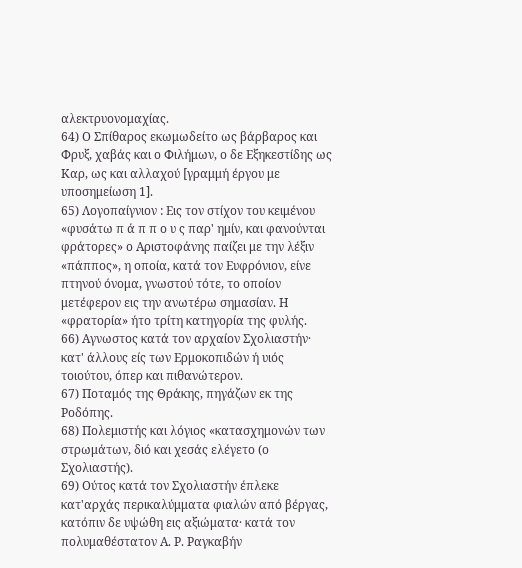αλεκτρυονομαχίας.
64) Ο Σπίθαρος εκωμωδείτο ως βάρβαρος και Φρυξ, χαβάς και ο Φιλήμων, ο δε Εξηκεστίδης ως Καρ, ως και αλλαχού [γραμμή έργου με υποσημείωση 1].
65) Λογοπαίγνιον : Εις τον στίχον του κειμένου «φυσάτω π ά π π ο υ ς παρ' ημίν, και φανούνται φράτορες» ο Αριστοφάνης παίζει με την λέξιν «πάππος», η οποία, κατά τον Ευφρόνιον, είνε πτηνού όνομα, γνωστού τότε, το οποίον μετέφερον εις την ανωτέρω σημασίαν. Η «φρατορία» ήτο τρίτη κατηγορία της φυλής.
66) Αγνωστος κατά τον αρχαίον Σχολιαστήν· κατ' άλλους είς των Ερμοκοπιδών ή υιός τοιούτου, όπερ και πιθανώτερον.
67) Ποταμός της Θράκης, πηγάζων εκ της Ροδόπης.
68) Πολεμιστής και λόγιος «κατασχημονών των στρωμάτων, διό και χεσάς ελέγετο (ο Σχολιαστής).
69) Ούτος κατά τον Σχολιαστήν έπλεκε κατ'αρχάς περικαλύμματα φιαλών από βέργας, κατόπιν δε υψώθη εις αξιώματα· κατά τον πολυμαθέστατον Α. Ρ. Ραγκαβήν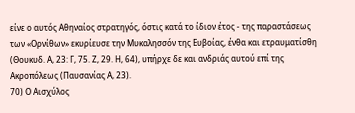είνε ο αυτός Αθηναίος στρατηγός, όστις κατά το ίδιον έτος - της παραστάσεως των «Ορνίθων» εκυρίευσε την Μυκαλησσόν της Ευβοίας, ένθα και ετραυματίσθη (Θουκυδ. Α, 23: Γ, 75. Ζ, 29. Η, 64), υπήρχε δε και ανδριάς αυτού επί της Ακροπόλεως (Παυσανίας Α, 23).
70) Ο Αισχύλος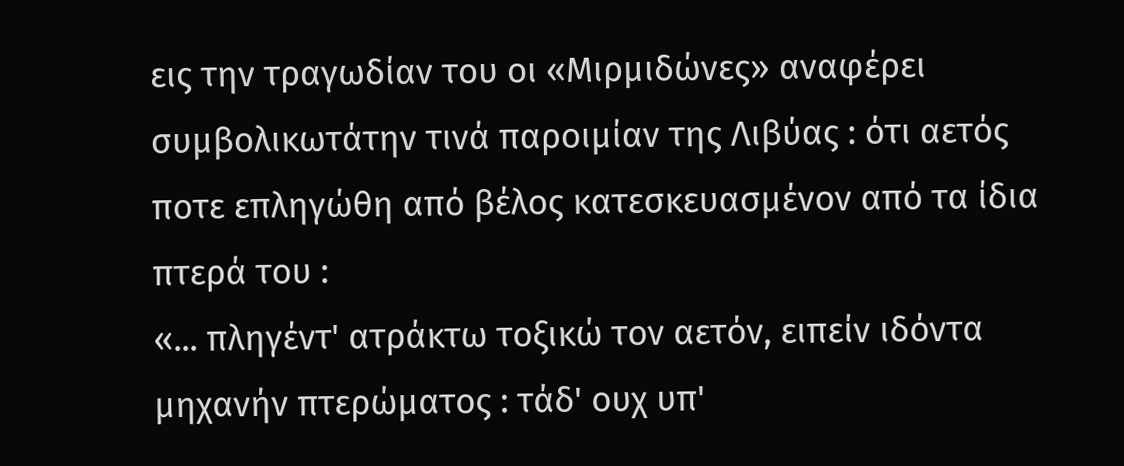εις την τραγωδίαν του οι «Μιρμιδώνες» αναφέρει συμβολικωτάτην τινά παροιμίαν της Λιβύας : ότι αετός ποτε επληγώθη από βέλος κατεσκευασμένον από τα ίδια πτερά του :
«... πληγέντ' ατράκτω τοξικώ τον αετόν, ειπείν ιδόντα μηχανήν πτερώματος : τάδ' ουχ υπ'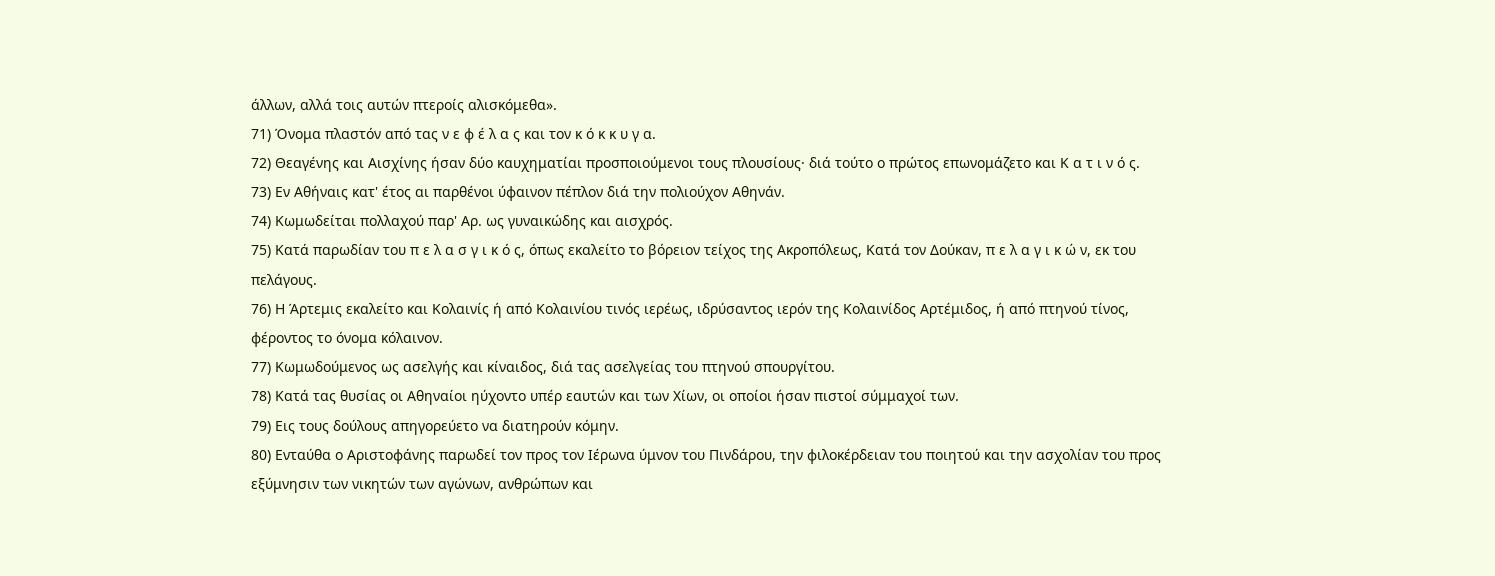άλλων, αλλά τοις αυτών πτεροίς αλισκόμεθα».
71) Όνομα πλαστόν από τας ν ε φ έ λ α ς και τον κ ό κ κ υ γ α.
72) Θεαγένης και Αισχίνης ήσαν δύο καυχηματίαι προσποιούμενοι τους πλουσίους· διά τούτο ο πρώτος επωνομάζετο και Κ α τ ι ν ό ς.
73) Εν Αθήναις κατ' έτος αι παρθένοι ύφαινον πέπλον διά την πολιούχον Αθηνάν.
74) Κωμωδείται πολλαχού παρ' Αρ. ως γυναικώδης και αισχρός.
75) Κατά παρωδίαν του π ε λ α σ γ ι κ ό ς, όπως εκαλείτο το βόρειον τείχος της Ακροπόλεως, Κατά τον Δούκαν, π ε λ α γ ι κ ώ ν, εκ του πελάγους.
76) Η Άρτεμις εκαλείτο και Κολαινίς ή από Κολαινίου τινός ιερέως, ιδρύσαντος ιερόν της Κολαινίδος Αρτέμιδος, ή από πτηνού τίνος, φέροντος το όνομα κόλαινον.
77) Κωμωδούμενος ως ασελγής και κίναιδος, διά τας ασελγείας του πτηνού σπουργίτου.
78) Κατά τας θυσίας οι Αθηναίοι ηύχοντο υπέρ εαυτών και των Χίων, οι οποίοι ήσαν πιστοί σύμμαχοί των.
79) Εις τους δούλους απηγορεύετο να διατηρούν κόμην.
80) Ενταύθα ο Αριστοφάνης παρωδεί τον προς τον Ιέρωνα ύμνον του Πινδάρου, την φιλοκέρδειαν του ποιητού και την ασχολίαν του προς εξύμνησιν των νικητών των αγώνων, ανθρώπων και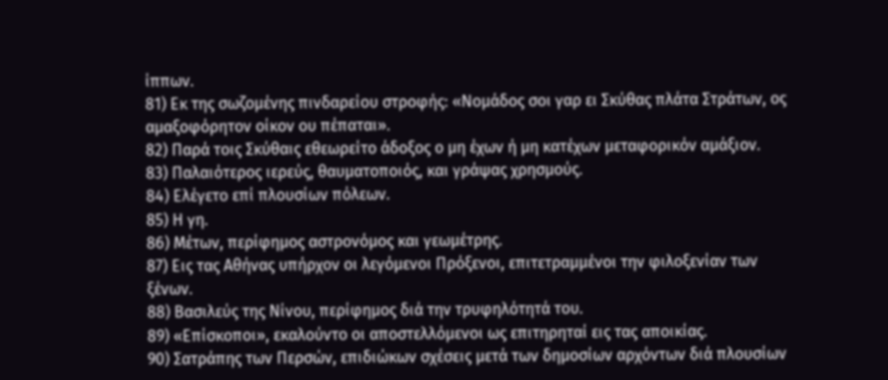ίππων.
81) Εκ της σωζομένης πινδαρείου στροφής: «Νομάδος σοι γαρ ει Σκύθας πλάτα Στράτων, ος αμαξοφόρητον οίκον ου πέπαται».
82) Παρά τοις Σκύθαις εθεωρείτο άδοξος ο μη έχων ή μη κατέχων μεταφορικόν αμάξιον.
83) Παλαιότερος ιερεύς, θαυματοποιός, και γράψας χρησμούς.
84) Ελέγετο επί πλουσίων πόλεων.
85) Η γη.
86) Μέτων, περίφημος αστρονόμος και γεωμέτρης.
87) Εις τας Αθήνας υπήρχον οι λεγόμενοι Πρόξενοι, επιτετραμμένοι την φιλοξενίαν των ξένων.
88) Βασιλεύς της Νίνου, περίφημος διά την τρυφηλότητά του.
89) «Επίσκοποι», εκαλούντο οι αποστελλόμενοι ως επιτηρηταί εις τας αποικίας.
90) Σατράπης των Περσών, επιδιώκων σχέσεις μετά των δημοσίων αρχόντων διά πλουσίων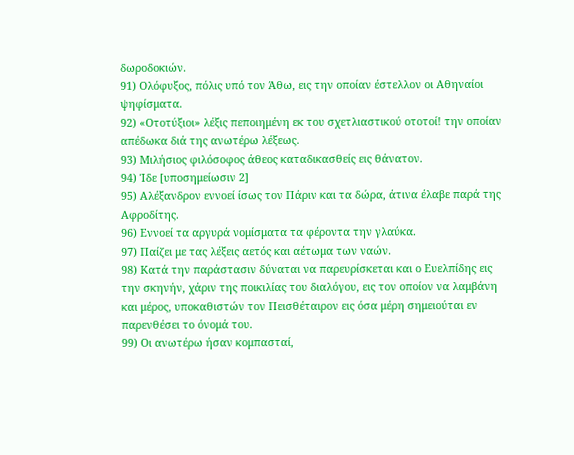δωροδοκιών.
91) Ολόφυξος, πόλις υπό τον Άθω, εις την οποίαν έστελλον οι Αθηναίοι ψηφίσματα.
92) «Οτοτύξιοι» λέξις πεποιημένη εκ του σχετλιαστικού οτοτοί! την οποίαν απέδωκα διά της ανωτέρω λέξεως.
93) Μιλήσιος φιλόσοφος άθεος καταδικασθείς εις θάνατον.
94) Ίδε [υποσημείωσιν 2]
95) Αλέξανδρον εννοεί ίσως τον Πάριν και τα δώρα, άτινα έλαβε παρά της Αφροδίτης.
96) Εννοεί τα αργυρά νομίσματα τα φέροντα την γλαύκα.
97) Παίζει με τας λέξεις αετός και αέτωμα των ναών.
98) Κατά την παράστασιν δύναται να παρευρίσκεται και ο Ευελπίδης εις την σκηνήν, χάριν της ποικιλίας του διαλόγου, εις τον οποίον να λαμβάνη και μέρος, υποκαθιστών τον Πεισθέταιρον εις όσα μέρη σημειούται εν παρενθέσει το όνομά του.
99) Οι ανωτέρω ήσαν κομπασταί,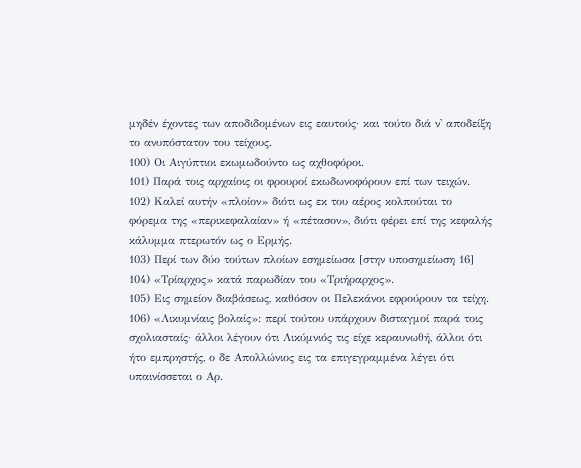μηδέν έχοντες των αποδιδομένων εις εαυτούς· και τούτο διά ν' αποδείξη το ανυπόστατον του τείχους.
100) Οι Αιγύπτιοι εκωμωδούντο ως αχθοφόροι.
101) Παρά τοις αρχαίοις οι φρουροί εκωδωνοφόρουν επί των τειχών.
102) Καλεί αυτήν «πλοίον» διότι ως εκ του αέρος κολπούται το φόρεμα της «περικεφαλαίαν» ή «πέτασον», διότι φέρει επί της κεφαλής κάλυμμα πτερωτόν ως ο Ερμής.
103) Περί των δύο τούτων πλοίων εσημείωσα [στην υποσημείωση 16]
104) «Τρίαρχος» κατά παρωδίαν του «Τριήραρχος».
105) Εις σημείον διαβάσεως, καθόσον οι Πελεκάνοι εφρούρουν τα τείχη.
106) «Λικυμνίαις βολαίς»: περί τούτου υπάρχουν δισταγμοί παρά τοις σχολιασταίς· άλλοι λέγουν ότι Λικύμνιός τις είχε κεραυνωθή, άλλοι ότι ήτο εμπρηστής, ο δε Απολλώνιος εις τα επιγεγραμμένα λέγει ότι υπαινίσσεται ο Αρ.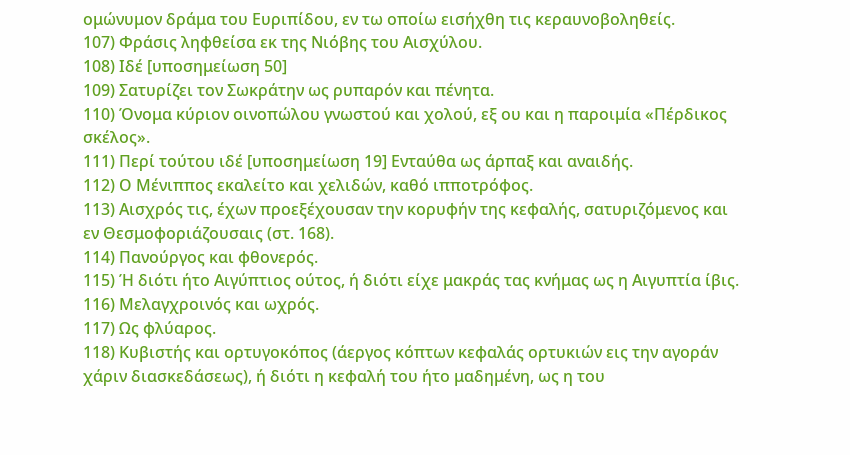ομώνυμον δράμα του Ευριπίδου, εν τω οποίω εισήχθη τις κεραυνοβοληθείς.
107) Φράσις ληφθείσα εκ της Νιόβης του Αισχύλου.
108) Ιδέ [υποσημείωση 50]
109) Σατυρίζει τον Σωκράτην ως ρυπαρόν και πένητα.
110) Όνομα κύριον οινοπώλου γνωστού και χολού, εξ ου και η παροιμία «Πέρδικος σκέλος».
111) Περί τούτου ιδέ [υποσημείωση 19] Ενταύθα ως άρπαξ και αναιδής.
112) Ο Μένιππος εκαλείτο και χελιδών, καθό ιπποτρόφος.
113) Αισχρός τις, έχων προεξέχουσαν την κορυφήν της κεφαλής, σατυριζόμενος και εν Θεσμοφοριάζουσαις (στ. 168).
114) Πανούργος και φθονερός.
115) Ή διότι ήτο Αιγύπτιος ούτος, ή διότι είχε μακράς τας κνήμας ως η Αιγυπτία ίβις.
116) Μελαγχροινός και ωχρός.
117) Ως φλύαρος.
118) Κυβιστής και ορτυγοκόπος (άεργος κόπτων κεφαλάς ορτυκιών εις την αγοράν χάριν διασκεδάσεως), ή διότι η κεφαλή του ήτο μαδημένη, ως η του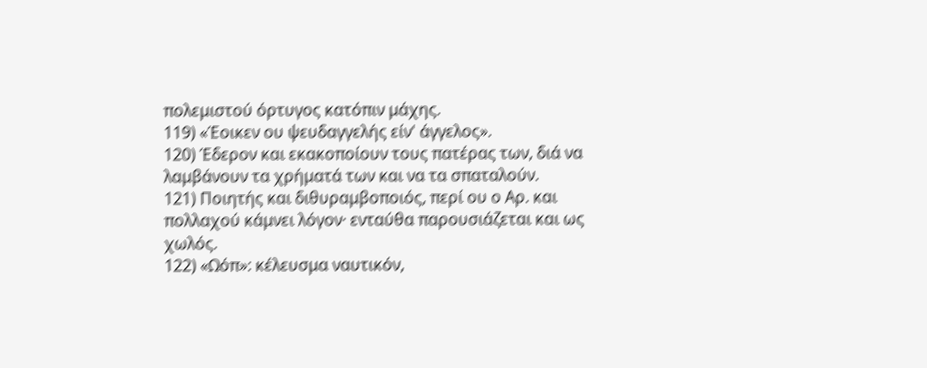πολεμιστού όρτυγος κατόπιν μάχης.
119) «Έοικεν ου ψευδαγγελής είν' άγγελος».
120) Έδερον και εκακοποίουν τους πατέρας των, διά να λαμβάνουν τα χρήματά των και να τα σπαταλούν.
121) Ποιητής και διθυραμβοποιός, περί ου ο Αρ. και πολλαχού κάμνει λόγον· ενταύθα παρουσιάζεται και ως χωλός.
122) «Ωόπ»: κέλευσμα ναυτικόν,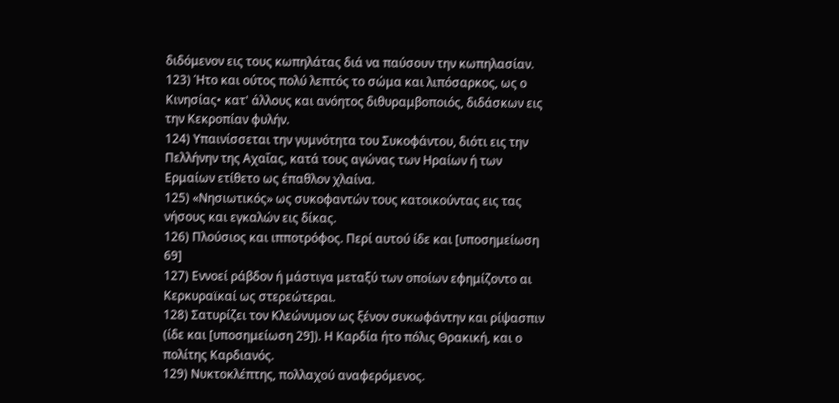διδόμενον εις τους κωπηλάτας διά να παύσουν την κωπηλασίαν.
123) Ήτο και ούτος πολύ λεπτός το σώμα και λιπόσαρκος, ως ο Κινησίας• κατ' άλλους και ανόητος διθυραμβοποιός, διδάσκων εις την Κεκροπίαν φυλήν.
124) Υπαινίσσεται την γυμνότητα του Συκοφάντου, διότι εις την Πελλήνην της Αχαΐας, κατά τους αγώνας των Ηραίων ή των Ερμαίων ετίθετο ως έπαθλον χλαίνα.
125) «Νησιωτικός» ως συκοφαντών τους κατοικούντας εις τας νήσους και εγκαλών εις δίκας.
126) Πλούσιος και ιπποτρόφος. Περί αυτού ίδε και [υποσημείωση 69]
127) Εννοεί ράβδον ή μάστιγα μεταξύ των οποίων εφημίζοντο αι Κερκυραϊκαί ως στερεώτεραι.
128) Σατυρίζει τον Κλεώνυμον ως ξένον συκωφάντην και ρίψασπιν (ίδε και [υποσημείωση 29]). Η Καρδία ήτο πόλις Θρακική, και ο πολίτης Καρδιανός.
129) Νυκτοκλέπτης, πολλαχού αναφερόμενος.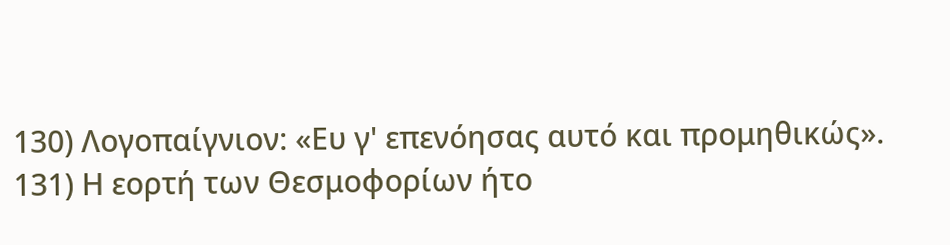130) Λογοπαίγνιον: «Ευ γ' επενόησας αυτό και προμηθικώς».
131) Η εορτή των Θεσμοφορίων ήτο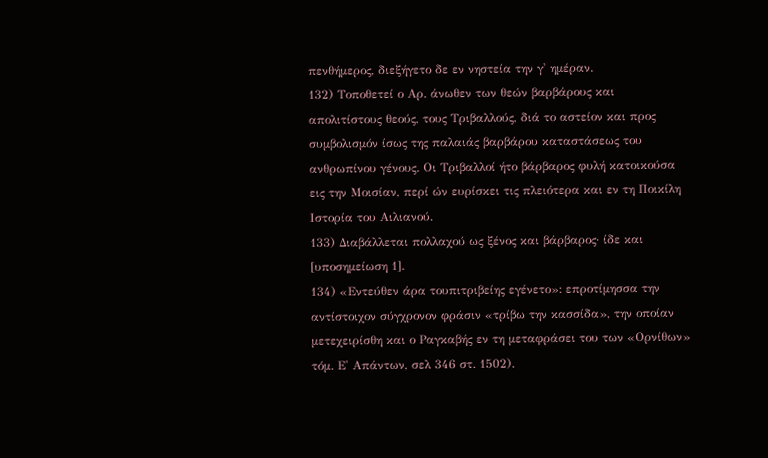πενθήμερος, διεξήγετο δε εν νηστεία την γ' ημέραν.
132) Τοποθετεί ο Αρ. άνωθεν των θεών βαρβάρους και απολιτίστους θεούς, τους Τριβαλλούς, διά το αστείον και προς συμβολισμόν ίσως της παλαιάς βαρβάρου καταστάσεως του ανθρωπίνου γένους. Οι Τριβαλλοί ήτο βάρβαρος φυλή κατοικούσα εις την Μοισίαν, περί ών ευρίσκει τις πλειότερα και εν τη Ποικίλη Ιστορία του Αιλιανού.
133) Διαβάλλεται πολλαχού ως ξένος και βάρβαρος· ίδε και [υποσημείωση 1].
134) «Εντεύθεν άρα τουπιτριβείης εγένετο»: επροτίμησσα την αντίστοιχον σύγχρονον φράσιν «τρίβω την κασσίδα», την οποίαν μετεχειρίσθη και ο Ραγκαβής εν τη μεταφράσει του των «Ορνίθων» τόμ. Ε' Απάντων, σελ 346 στ. 1502).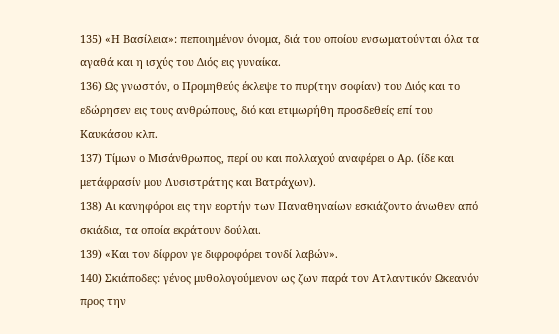135) «Η Βασίλεια»: πεποιημένον όνομα, διά του οποίου ενσωματούνται όλα τα αγαθά και η ισχύς του Διός εις γυναίκα.
136) Ως γνωστόν, ο Προμηθεύς έκλεψε το πυρ(την σοφίαν) του Διός και το εδώρησεν εις τους ανθρώπους, διό και ετιμωρήθη προσδεθείς επί του Καυκάσου κλπ.
137) Τίμων ο Μισάνθρωπος, περί ου και πολλαχού αναφέρει ο Αρ. (ίδε και μετάφρασίν μου Λυσιστράτης και Βατράχων).
138) Αι κανηφόροι εις την εορτήν των Παναθηναίων εσκιάζοντο άνωθεν από σκιάδια, τα οποία εκράτουν δούλαι.
139) «Και τον δίφρον γε διφροφόρει τονδί λαβών».
140) Σκιάποδες: γένος μυθολογούμενον ως ζων παρά τον Ατλαντικόν Ωκεανόν προς την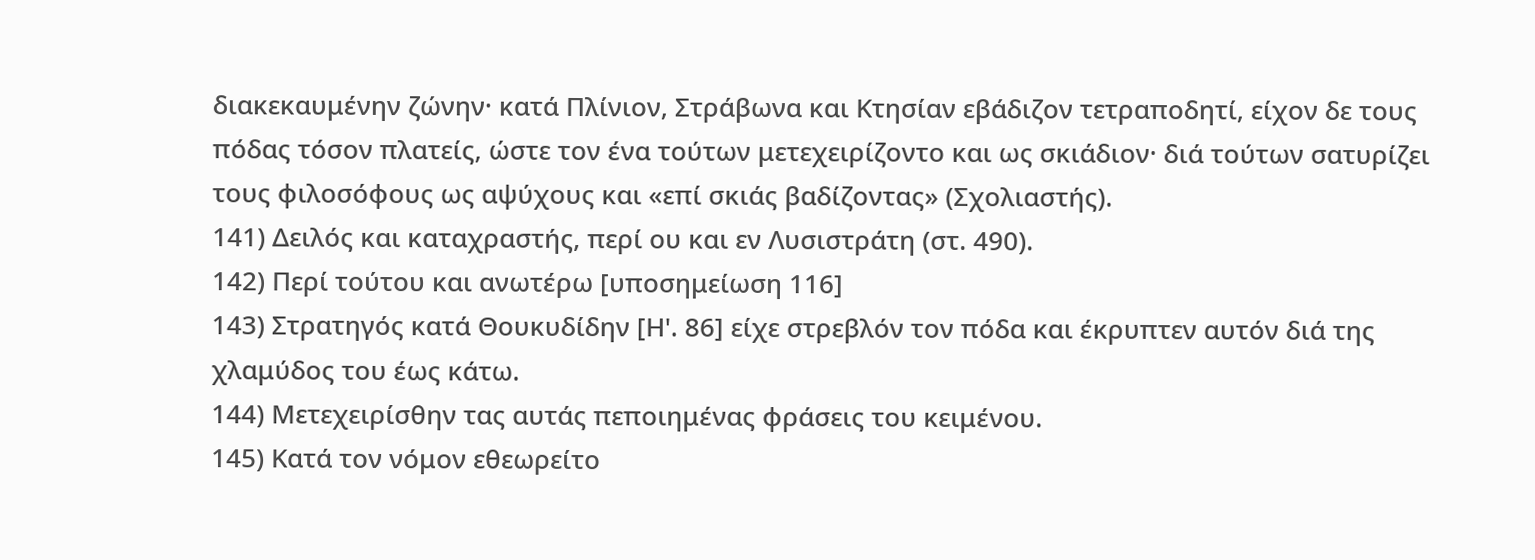διακεκαυμένην ζώνην· κατά Πλίνιον, Στράβωνα και Κτησίαν εβάδιζον τετραποδητί, είχον δε τους πόδας τόσον πλατείς, ώστε τον ένα τούτων μετεχειρίζοντο και ως σκιάδιον· διά τούτων σατυρίζει τους φιλοσόφους ως αψύχους και «επί σκιάς βαδίζοντας» (Σχολιαστής).
141) Δειλός και καταχραστής, περί ου και εν Λυσιστράτη (στ. 490).
142) Περί τούτου και ανωτέρω [υποσημείωση 116]
143) Στρατηγός κατά Θουκυδίδην [Η'. 86] είχε στρεβλόν τον πόδα και έκρυπτεν αυτόν διά της χλαμύδος του έως κάτω.
144) Μετεχειρίσθην τας αυτάς πεποιημένας φράσεις του κειμένου.
145) Κατά τον νόμον εθεωρείτο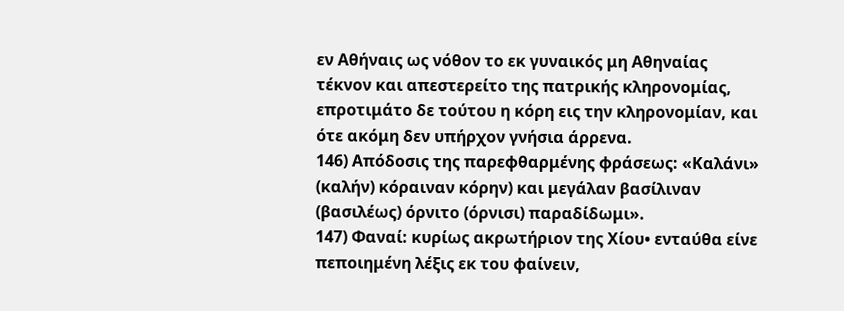εν Αθήναις ως νόθον το εκ γυναικός μη Αθηναίας τέκνον και απεστερείτο της πατρικής κληρονομίας, επροτιμάτο δε τούτου η κόρη εις την κληρονομίαν, και ότε ακόμη δεν υπήρχον γνήσια άρρενα.
146) Απόδοσις της παρεφθαρμένης φράσεως: «Καλάνι» (καλήν) κόραιναν κόρην) και μεγάλαν βασίλιναν (βασιλέως) όρνιτο (όρνισι) παραδίδωμι».
147) Φαναί: κυρίως ακρωτήριον της Χίου• ενταύθα είνε πεποιημένη λέξις εκ του φαίνειν,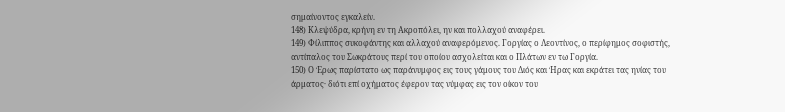σημαίνοντος εγκαλείν.
148) Κλεψύδρα, κρήνη εν τη Ακροπόλει, ην και πολλαχού αναφέρει.
149) Φίλιππος συκοφάντης και αλλαχού αναφερόμενος. Γοργίας ο Λεοντίνος, ο περίφημος σοφιστής, αντίπαλος του Σωκράτους περί του οποίου ασχολείται και ο Πλάτων εν τω Γοργία.
150) Ο Έρως παρίστατο ως παράνυμφος εις τους γάμους του Διός και Ήρας και εκράτει τας ηνίας του άρματος· διότι επί οχήματος έφερον τας νύμφας εις τον οίκον του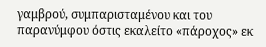γαμβρού, συμπαρισταμένου και του παρανύμφου όστις εκαλείτο «πάροχος» εκ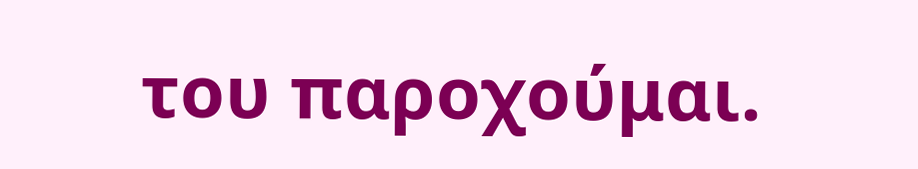του παροχούμαι.